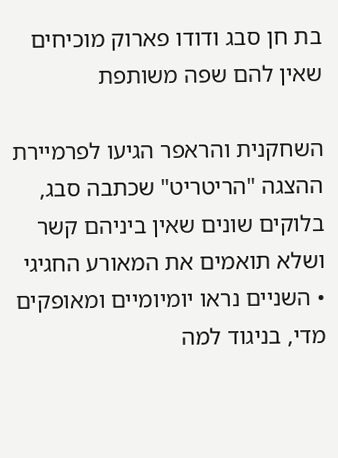בת חן סבג ודודו פארוק מוכיחים שאין להם שפה משותפת

השחקנית והראפר הגיעו לפרמיירת ההצגה "הריטריט" שכתבה סבג, בלוקים שונים שאין ביניהם קשר ושלא תואמים את המאורע החגיגי • השניים נראו יומיומיים ומאופקים מדי, בניגוד למה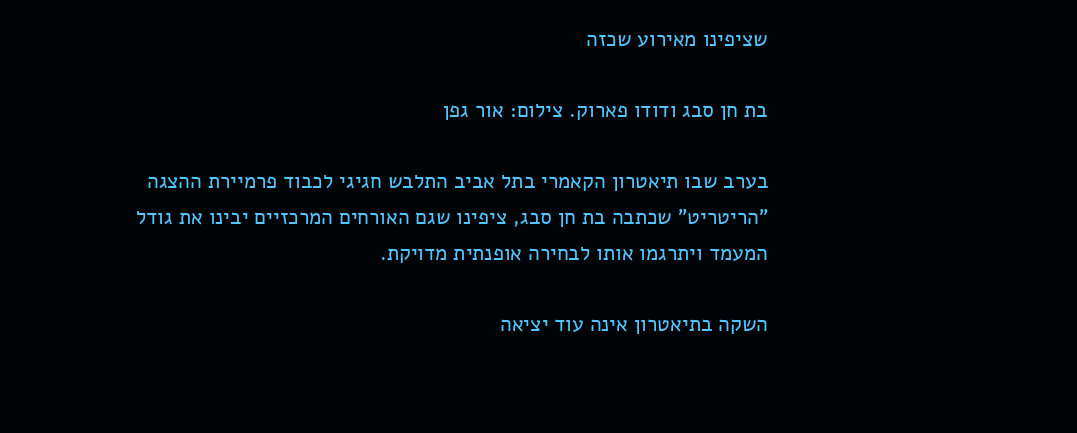שציפינו מאירוע שכזה

בת חן סבג ודודו פארוק. צילום: אור גפן

בערב שבו תיאטרון הקאמרי בתל אביב התלבש חגיגי לכבוד פרמיירת ההצגה "הריטריט" שכתבה בת חן סבג, ציפינו שגם האורחים המרכזיים יבינו את גודל המעמד ויתרגמו אותו לבחירה אופנתית מדויקת.

השקה בתיאטרון אינה עוד יציאה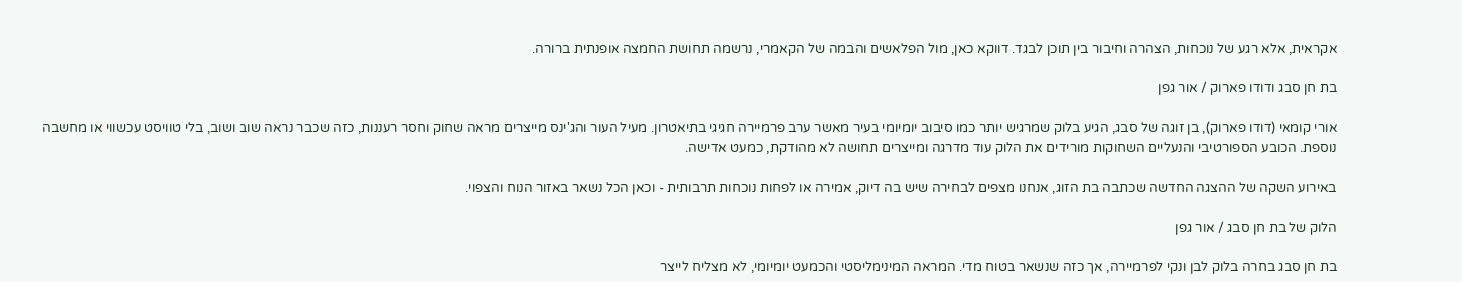אקראית, אלא רגע של נוכחות, הצהרה וחיבור בין תוכן לבגד. דווקא כאן, מול הפלאשים והבמה של הקאמרי, נרשמה תחושת החמצה אופנתית ברורה.

בת חן סבג ודודו פארוק / אור גפן

אורי קומאי (דודו פארוק), בן זוגה של סבג, הגיע בלוק שמרגיש יותר כמו סיבוב יומיומי בעיר מאשר ערב פרמיירה חגיגי בתיאטרון. מעיל העור והג'ינס מייצרים מראה שחוק וחסר רעננות, כזה שכבר נראה שוב ושוב, בלי טוויסט עכשווי או מחשבה נוספת. הכובע הספורטיבי והנעליים השחוקות מורידים את הלוק עוד מדרגה ומייצרים תחושה לא מהודקת, כמעט אדישה.

באירוע השקה של ההצגה החדשה שכתבה בת הזוג, אנחנו מצפים לבחירה שיש בה דיוק, אמירה או לפחות נוכחות תרבותית - וכאן הכל נשאר באזור הנוח והצפוי.

הלוק של בת חן סבג / אור גפן

בת חן סבג בחרה בלוק לבן ונקי לפרמיירה, אך כזה שנשאר בטוח מדי. המראה המינימליסטי והכמעט יומיומי, לא מצליח לייצר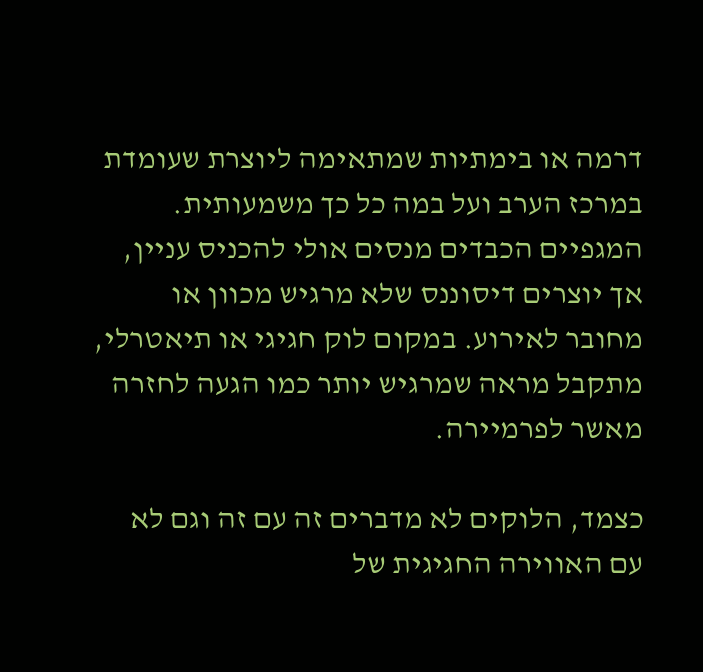דרמה או בימתיות שמתאימה ליוצרת שעומדת במרכז הערב ועל במה כל כך משמעותית. המגפיים הכבדים מנסים אולי להכניס עניין, אך יוצרים דיסוננס שלא מרגיש מכוון או מחובר לאירוע. במקום לוק חגיגי או תיאטרלי, מתקבל מראה שמרגיש יותר כמו הגעה לחזרה מאשר לפרמיירה.

כצמד, הלוקים לא מדברים זה עם זה וגם לא עם האווירה החגיגית של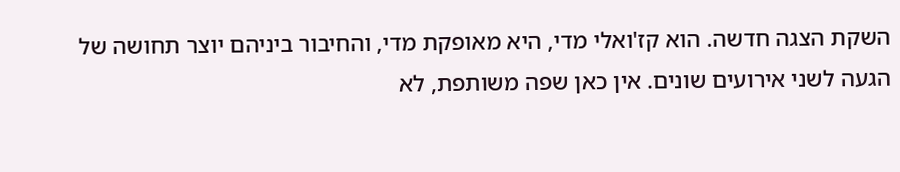השקת הצגה חדשה. הוא קז'ואלי מדי, היא מאופקת מדי, והחיבור ביניהם יוצר תחושה של הגעה לשני אירועים שונים. אין כאן שפה משותפת, לא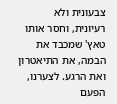צבעונית ולא רעיונית, וחסר אותו טאץ' שמכבד את הבמה, את התיאטרון ואת הרגע. לצערנו, הפעם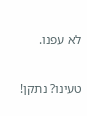לא עפנו.

טעינו? נתקן!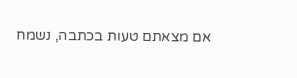אם מצאתם טעות בכתבה, נשמח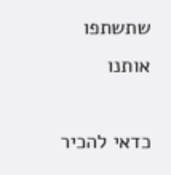שתשתפו אותנו

כדאי להכיר